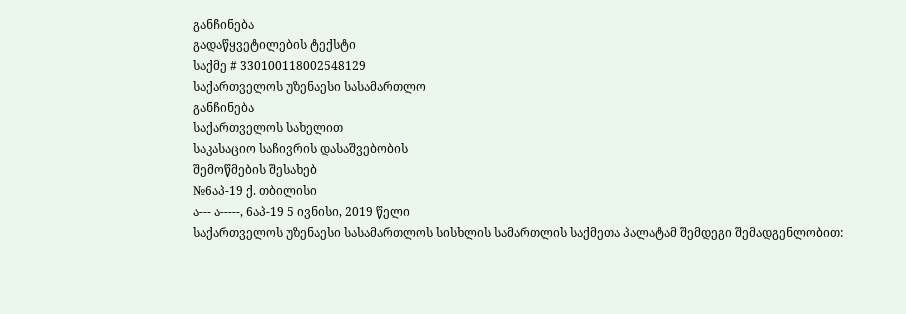განჩინება
გადაწყვეტილების ტექსტი
საქმე # 330100118002548129
საქართველოს უზენაესი სასამართლო
განჩინება
საქართველოს სახელით
საკასაციო საჩივრის დასაშვებობის
შემოწმების შესახებ
№6აპ-19 ქ. თბილისი
ა--- ა-----, 6აპ-19 5 ივნისი, 2019 წელი
საქართველოს უზენაესი სასამართლოს სისხლის სამართლის საქმეთა პალატამ შემდეგი შემადგენლობით: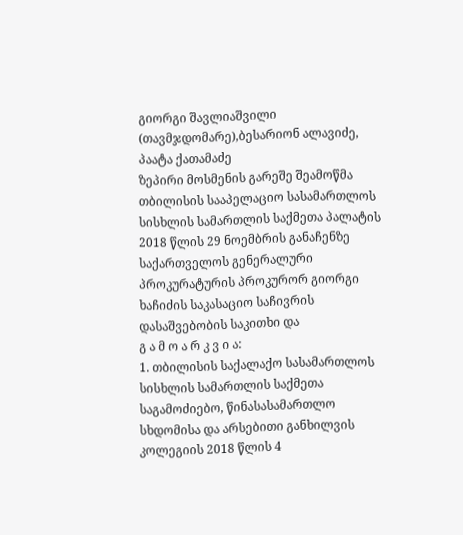გიორგი შავლიაშვილი (თავმჯდომარე),ბესარიონ ალავიძე, პაატა ქათამაძე
ზეპირი მოსმენის გარეშე შეამოწმა თბილისის სააპელაციო სასამართლოს სისხლის სამართლის საქმეთა პალატის 2018 წლის 29 ნოემბრის განაჩენზე საქართველოს გენერალური პროკურატურის პროკურორ გიორგი ხაჩიძის საკასაციო საჩივრის დასაშვებობის საკითხი და
გ ა მ ო ა რ კ ვ ი ა:
1. თბილისის საქალაქო სასამართლოს სისხლის სამართლის საქმეთა საგამოძიებო, წინასასამართლო სხდომისა და არსებითი განხილვის კოლეგიის 2018 წლის 4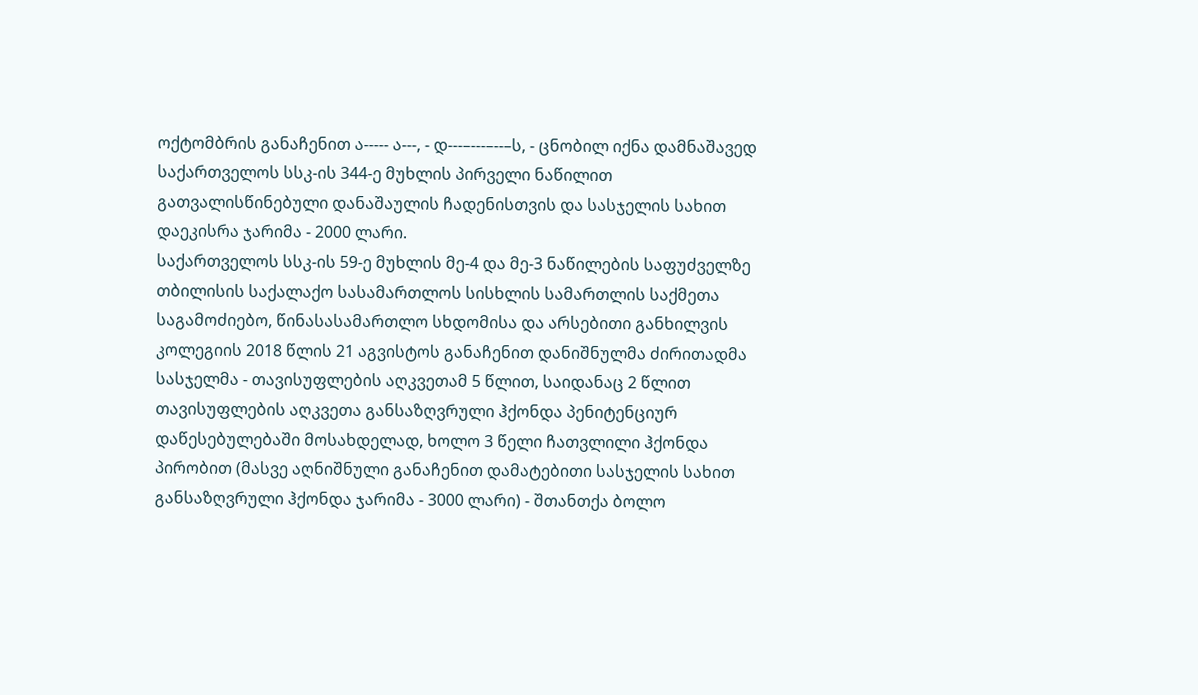ოქტომბრის განაჩენით ა----- ა---, - დ---–---–--–ს, - ცნობილ იქნა დამნაშავედ საქართველოს სსკ-ის 344-ე მუხლის პირველი ნაწილით გათვალისწინებული დანაშაულის ჩადენისთვის და სასჯელის სახით დაეკისრა ჯარიმა - 2000 ლარი.
საქართველოს სსკ-ის 59-ე მუხლის მე-4 და მე-3 ნაწილების საფუძველზე თბილისის საქალაქო სასამართლოს სისხლის სამართლის საქმეთა საგამოძიებო, წინასასამართლო სხდომისა და არსებითი განხილვის კოლეგიის 2018 წლის 21 აგვისტოს განაჩენით დანიშნულმა ძირითადმა სასჯელმა - თავისუფლების აღკვეთამ 5 წლით, საიდანაც 2 წლით თავისუფლების აღკვეთა განსაზღვრული ჰქონდა პენიტენციურ დაწესებულებაში მოსახდელად, ხოლო 3 წელი ჩათვლილი ჰქონდა პირობით (მასვე აღნიშნული განაჩენით დამატებითი სასჯელის სახით განსაზღვრული ჰქონდა ჯარიმა - 3000 ლარი) - შთანთქა ბოლო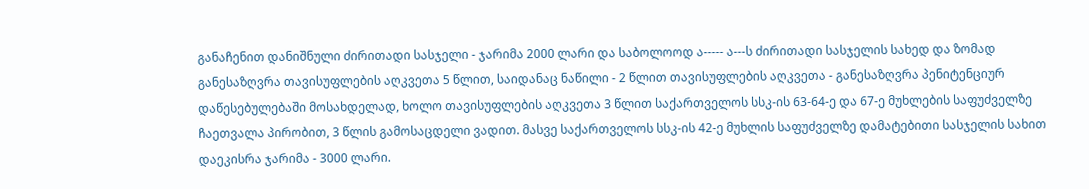განაჩენით დანიშნული ძირითადი სასჯელი - ჯარიმა 2000 ლარი და საბოლოოდ ა----- ა---ს ძირითადი სასჯელის სახედ და ზომად განესაზღვრა თავისუფლების აღკვეთა 5 წლით, საიდანაც ნაწილი - 2 წლით თავისუფლების აღკვეთა - განესაზღვრა პენიტენციურ დაწესებულებაში მოსახდელად, ხოლო თავისუფლების აღკვეთა 3 წლით საქართველოს სსკ-ის 63-64-ე და 67-ე მუხლების საფუძველზე ჩაეთვალა პირობით, 3 წლის გამოსაცდელი ვადით. მასვე საქართველოს სსკ-ის 42-ე მუხლის საფუძველზე დამატებითი სასჯელის სახით დაეკისრა ჯარიმა - 3000 ლარი.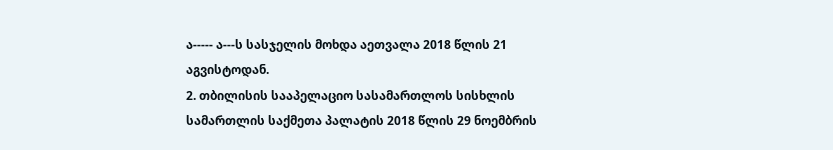ა----- ა---ს სასჯელის მოხდა აეთვალა 2018 წლის 21 აგვისტოდან.
2. თბილისის სააპელაციო სასამართლოს სისხლის სამართლის საქმეთა პალატის 2018 წლის 29 ნოემბრის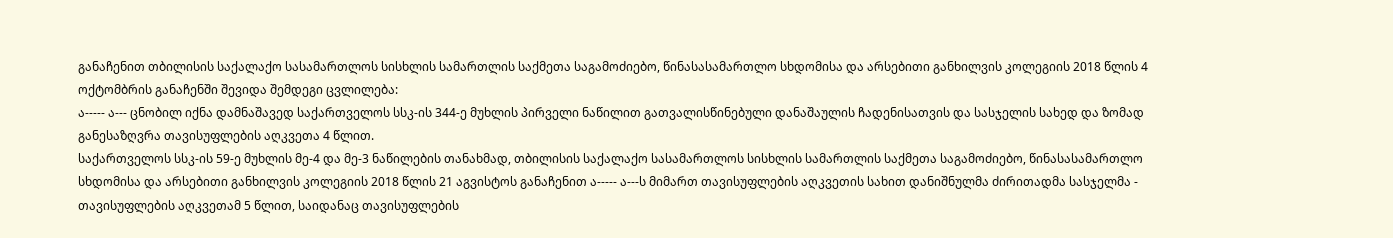განაჩენით თბილისის საქალაქო სასამართლოს სისხლის სამართლის საქმეთა საგამოძიებო, წინასასამართლო სხდომისა და არსებითი განხილვის კოლეგიის 2018 წლის 4 ოქტომბრის განაჩენში შევიდა შემდეგი ცვლილება:
ა----- ა--- ცნობილ იქნა დამნაშავედ საქართველოს სსკ-ის 344-ე მუხლის პირველი ნაწილით გათვალისწინებული დანაშაულის ჩადენისათვის და სასჯელის სახედ და ზომად განესაზღვრა თავისუფლების აღკვეთა 4 წლით.
საქართველოს სსკ-ის 59-ე მუხლის მე-4 და მე-3 ნაწილების თანახმად, თბილისის საქალაქო სასამართლოს სისხლის სამართლის საქმეთა საგამოძიებო, წინასასამართლო სხდომისა და არსებითი განხილვის კოლეგიის 2018 წლის 21 აგვისტოს განაჩენით ა----- ა---ს მიმართ თავისუფლების აღკვეთის სახით დანიშნულმა ძირითადმა სასჯელმა - თავისუფლების აღკვეთამ 5 წლით, საიდანაც თავისუფლების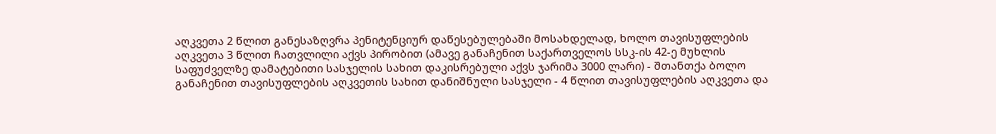აღკვეთა 2 წლით განესაზღვრა პენიტენციურ დაწესებულებაში მოსახდელად, ხოლო თავისუფლების აღკვეთა 3 წლით ჩათვლილი აქვს პირობით (ამავე განაჩენით საქართველოს სსკ-ის 42-ე მუხლის საფუძველზე დამატებითი სასჯელის სახით დაკისრებული აქვს ჯარიმა 3000 ლარი) - შთანთქა ბოლო განაჩენით თავისუფლების აღკვეთის სახით დანიშნული სასჯელი - 4 წლით თავისუფლების აღკვეთა და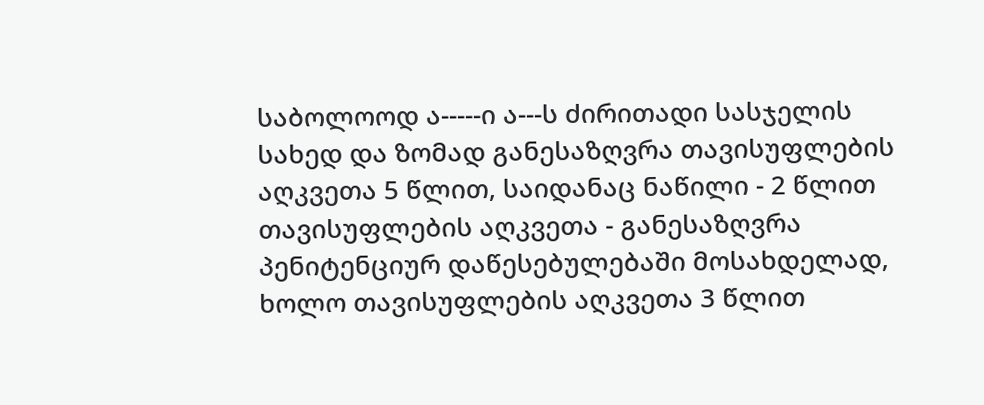საბოლოოდ ა-----ი ა---ს ძირითადი სასჯელის სახედ და ზომად განესაზღვრა თავისუფლების აღკვეთა 5 წლით, საიდანაც ნაწილი - 2 წლით თავისუფლების აღკვეთა - განესაზღვრა პენიტენციურ დაწესებულებაში მოსახდელად, ხოლო თავისუფლების აღკვეთა 3 წლით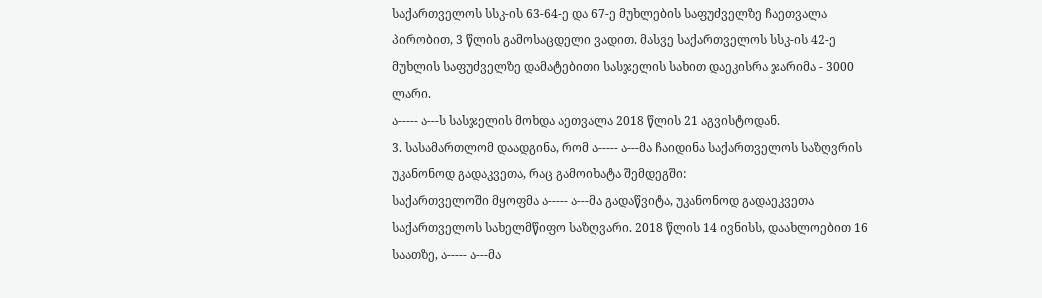საქართველოს სსკ-ის 63-64-ე და 67-ე მუხლების საფუძველზე ჩაეთვალა პირობით, 3 წლის გამოსაცდელი ვადით. მასვე საქართველოს სსკ-ის 42-ე მუხლის საფუძველზე დამატებითი სასჯელის სახით დაეკისრა ჯარიმა - 3000 ლარი.
ა----- ა---ს სასჯელის მოხდა აეთვალა 2018 წლის 21 აგვისტოდან.
3. სასამართლომ დაადგინა, რომ ა----- ა---მა ჩაიდინა საქართველოს საზღვრის უკანონოდ გადაკვეთა, რაც გამოიხატა შემდეგში:
საქართველოში მყოფმა ა----- ა---მა გადაწვიტა, უკანონოდ გადაეკვეთა საქართველოს სახელმწიფო საზღვარი. 2018 წლის 14 ივნისს, დაახლოებით 16 საათზე, ა----- ა---მა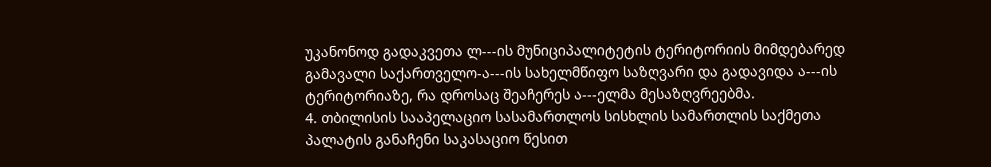უკანონოდ გადაკვეთა ლ---ის მუნიციპალიტეტის ტერიტორიის მიმდებარედ გამავალი საქართველო-ა---ის სახელმწიფო საზღვარი და გადავიდა ა---ის ტერიტორიაზე, რა დროსაც შეაჩერეს ა---ელმა მესაზღვრეებმა.
4. თბილისის სააპელაციო სასამართლოს სისხლის სამართლის საქმეთა პალატის განაჩენი საკასაციო წესით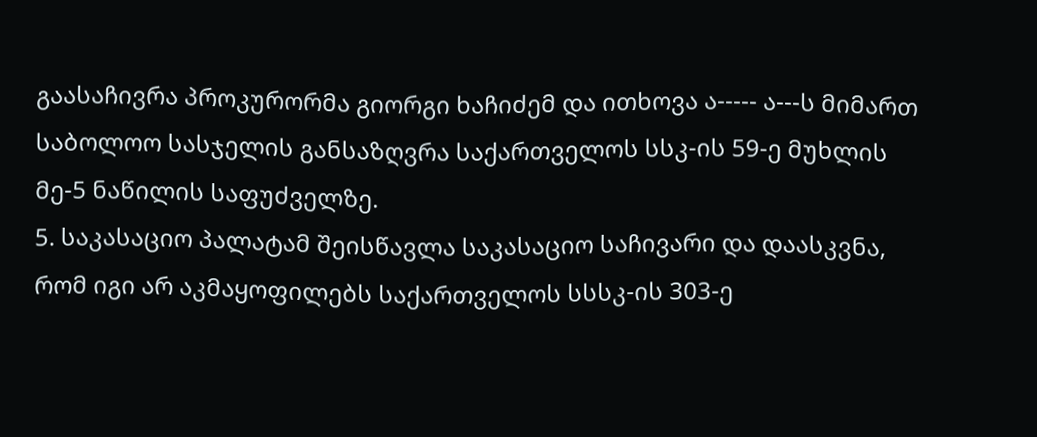გაასაჩივრა პროკურორმა გიორგი ხაჩიძემ და ითხოვა ა----- ა---ს მიმართ საბოლოო სასჯელის განსაზღვრა საქართველოს სსკ-ის 59-ე მუხლის მე-5 ნაწილის საფუძველზე.
5. საკასაციო პალატამ შეისწავლა საკასაციო საჩივარი და დაასკვნა, რომ იგი არ აკმაყოფილებს საქართველოს სსსკ-ის 303-ე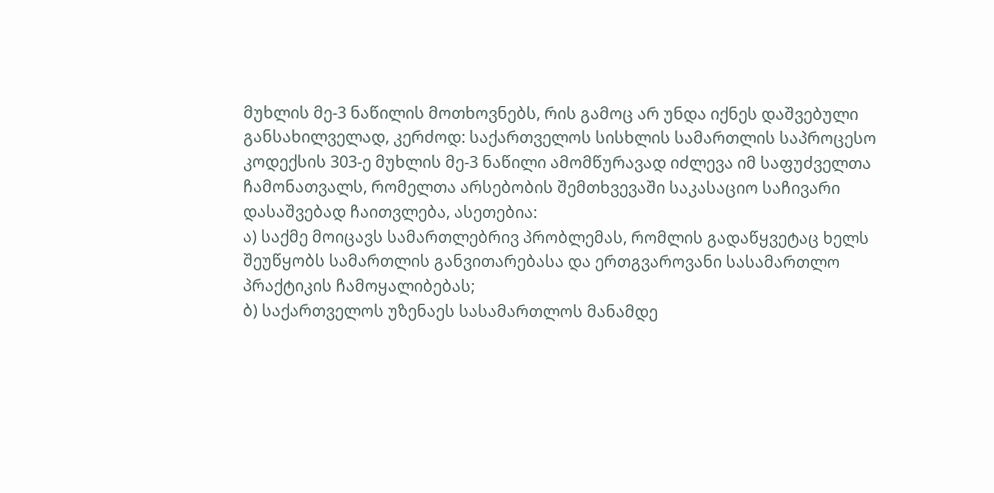მუხლის მე-3 ნაწილის მოთხოვნებს, რის გამოც არ უნდა იქნეს დაშვებული განსახილველად, კერძოდ: საქართველოს სისხლის სამართლის საპროცესო კოდექსის 303-ე მუხლის მე-3 ნაწილი ამომწურავად იძლევა იმ საფუძველთა ჩამონათვალს, რომელთა არსებობის შემთხვევაში საკასაციო საჩივარი დასაშვებად ჩაითვლება, ასეთებია:
ა) საქმე მოიცავს სამართლებრივ პრობლემას, რომლის გადაწყვეტაც ხელს შეუწყობს სამართლის განვითარებასა და ერთგვაროვანი სასამართლო პრაქტიკის ჩამოყალიბებას;
ბ) საქართველოს უზენაეს სასამართლოს მანამდე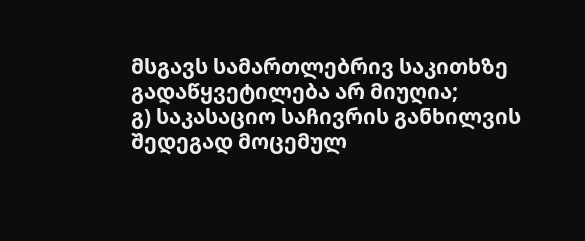მსგავს სამართლებრივ საკითხზე გადაწყვეტილება არ მიუღია;
გ) საკასაციო საჩივრის განხილვის შედეგად მოცემულ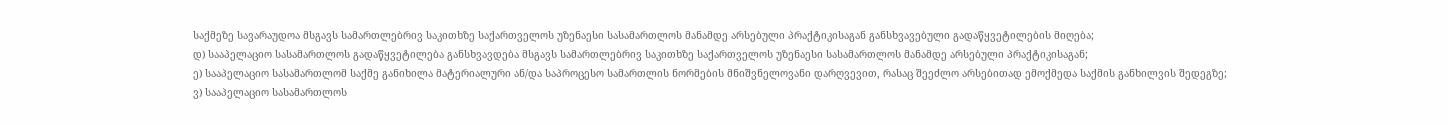საქმეზე სავარაუდოა მსგავს სამართლებრივ საკითხზე საქართველოს უზენაესი სასამართლოს მანამდე არსებული პრაქტიკისაგან განსხვავებული გადაწყვეტილების მიღება;
დ) სააპელაციო სასამართლოს გადაწყვეტილება განსხვავდება მსგავს სამართლებრივ საკითხზე საქართველოს უზენაესი სასამართლოს მანამდე არსებული პრაქტიკისაგან;
ე) სააპელაციო სასამართლომ საქმე განიხილა მატერიალური ან/და საპროცესო სამართლის ნორმების მნიშვნელოვანი დარღვევით, რასაც შეეძლო არსებითად ემოქმედა საქმის განხილვის შედეგზე;
ვ) სააპელაციო სასამართლოს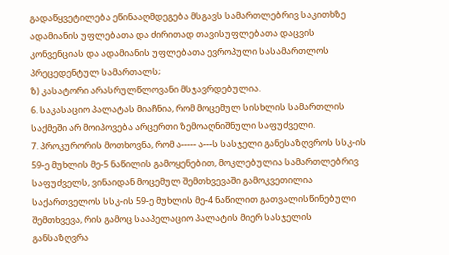გადაწყვეტილება ეწინააღმდეგება მსგავს სამართლებრივ საკითხზე ადამიანის უფლებათა და ძირითად თავისუფლებათა დაცვის კონვენციას და ადამიანის უფლებათა ევროპული სასამართლოს პრეცედენტულ სამართალს;
ზ) კასატორი არასრულწლოვანი მსჯავრდებულია.
6. საკასაციო პალატას მიაჩნია, რომ მოცემულ სისხლის სამართლის საქმეში არ მოიპოვება არცერთი ზემოაღნიშნული საფუძველი.
7. პროკურორის მოთხოვნა, რომ ა----- ა---ს სასჯელი განესაზღვროს სსკ-ის 59-ე მუხლის მე-5 ნაწილის გამოყენებით, მოკლებულია სამართლებრივ საფუძველს, ვინაიდან მოცემულ შემთხვევაში გამოკვეთილია საქართველოს სსკ-ის 59-ე მუხლის მე-4 ნაწილით გათვალისწინებული შემთხვევა, რის გამოც სააპელაციო პალატის მიერ სასჯელის განსაზღვრა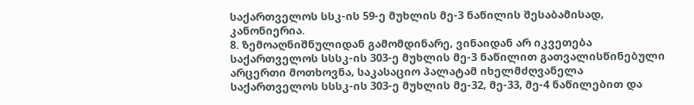საქართველოს სსკ-ის 59-ე მუხლის მე-3 ნაწილის შესაბამისად, კანონიერია.
8. ზემოაღნიშნულიდან გამომდინარე, ვინაიდან არ იკვეთება საქართველოს სსსკ-ის 303-ე მუხლის მე-3 ნაწილით გათვალისწინებული არცერთი მოთხოვნა, საკასაციო პალატამ იხელმძღვანელა საქართველოს სსსკ-ის 303-ე მუხლის მე-32, მე-33, მე-4 ნაწილებით და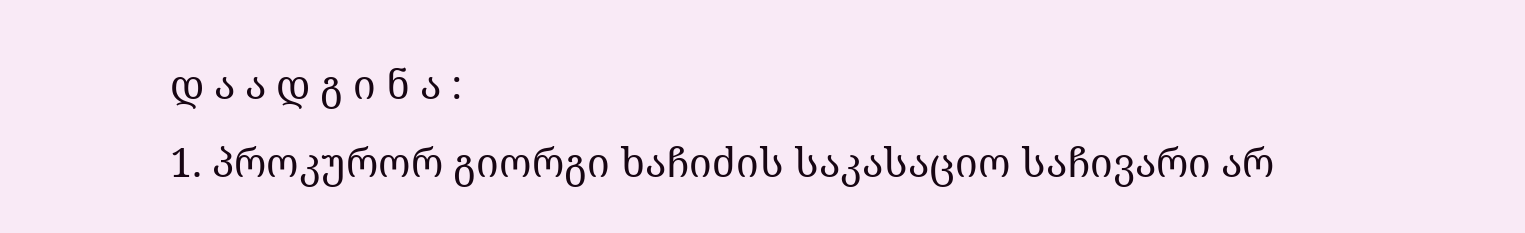დ ა ა დ გ ი ნ ა :
1. პროკურორ გიორგი ხაჩიძის საკასაციო საჩივარი არ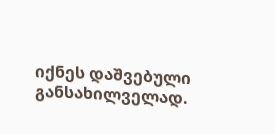იქნეს დაშვებული განსახილველად.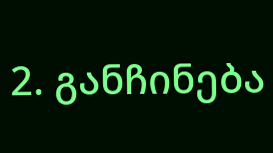2. განჩინება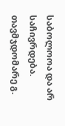საბოლოოა და არ საჩივრდება.
თავმჯდომარე გ.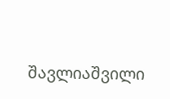შავლიაშვილი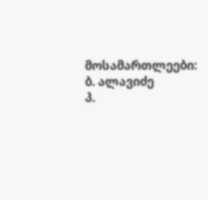მოსამართლეები: ბ. ალავიძე
პ.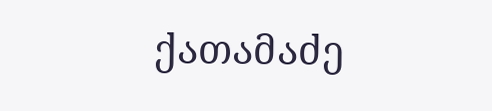ქათამაძე